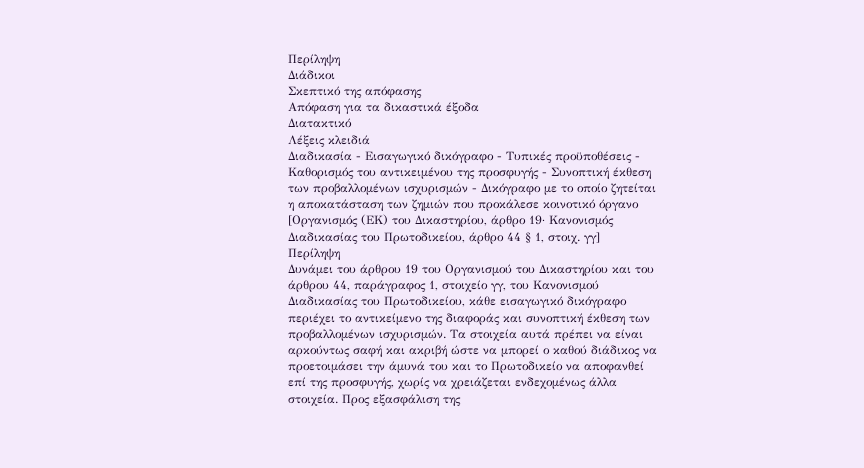Περίληψη
Διάδικοι
Σκεπτικό της απόφασης
Απόφαση για τα δικαστικά έξοδα
Διατακτικό
Λέξεις κλειδιά
Διαδικασία - Εισαγωγικό δικόγραφο - Τυπικές προϋποθέσεις - Καθορισμός του αντικειμένου της προσφυγής - Συνοπτική έκθεση των προβαλλομένων ισχυρισμών - Δικόγραφο με το οποίο ζητείται η αποκατάσταση των ζημιών που προκάλεσε κοινοτικό όργανο
[Οργανισμός (ΕΚ) του Δικαστηρίου, άρθρο 19· Κανονισμός Διαδικασίας του Πρωτοδικείου, άρθρο 44 § 1, στοιχ. γγ]
Περίληψη
Δυνάμει του άρθρου 19 του Οργανισμού του Δικαστηρίου και του άρθρου 44, παράγραφος 1, στοιχείο γγ, του Κανονισμού Διαδικασίας του Πρωτοδικείου, κάθε εισαγωγικό δικόγραφο περιέχει το αντικείμενο της διαφοράς και συνοπτική έκθεση των προβαλλομένων ισχυρισμών. Τα στοιχεία αυτά πρέπει να είναι αρκούντως σαφή και ακριβή ώστε να μπορεί ο καθού διάδικος να προετοιμάσει την άμυνά του και το Πρωτοδικείο να αποφανθεί επί της προσφυγής, χωρίς να χρειάζεται ενδεχομένως άλλα στοιχεία. Προς εξασφάλιση της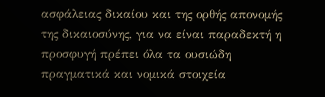ασφάλειας δικαίου και της ορθής απονομής της δικαιοσύνης, για να είναι παραδεκτή η προσφυγή πρέπει όλα τα ουσιώδη πραγματικά και νομικά στοιχεία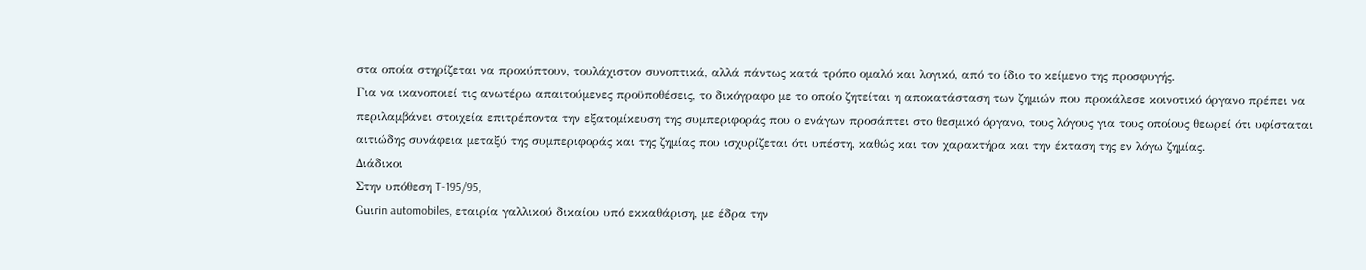στα οποία στηρίζεται να προκύπτουν, τουλάχιστον συνοπτικά, αλλά πάντως κατά τρόπο ομαλό και λογικό, από το ίδιο το κείμενο της προσφυγής.
Για να ικανοποιεί τις ανωτέρω απαιτούμενες προϋποθέσεις, το δικόγραφο με το οποίο ζητείται η αποκατάσταση των ζημιών που προκάλεσε κοινοτικό όργανο πρέπει να περιλαμβάνει στοιχεία επιτρέποντα την εξατομίκευση της συμπεριφοράς που ο ενάγων προσάπτει στο θεσμικό όργανο, τους λόγους για τους οποίους θεωρεί ότι υφίσταται αιτιώδης συνάφεια μεταξύ της συμπεριφοράς και της ζημίας που ισχυρίζεται ότι υπέστη, καθώς και τον χαρακτήρα και την έκταση της εν λόγω ζημίας.
Διάδικοι
Στην υπόθεση T-195/95,
Guιrin automobiles, εταιρία γαλλικού δικαίου υπό εκκαθάριση, με έδρα την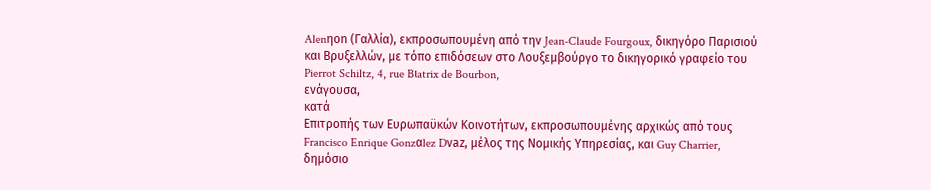Alenηon (Γαλλία), εκπροσωπουμένη από την Jean-Claude Fourgoux, δικηγόρο Παρισιού και Βρυξελλών, με τόπο επιδόσεων στο Λουξεμβούργο το δικηγορικό γραφείο του Pierrot Schiltz, 4, rue Bιatrix de Bourbon,
ενάγουσα,
κατά
Επιτροπής των Ευρωπαϋκών Κοινοτήτων, εκπροσωπουμένης αρχικώς από τους Francisco Enrique Gonzαlez Dνaz, μέλος της Νομικής Υπηρεσίας, και Guy Charrier, δημόσιο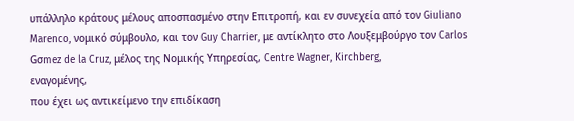υπάλληλο κράτους μέλους αποσπασμένο στην Επιτροπή, και εν συνεχεία από τον Giuliano Marenco, νομικό σύμβουλο, και τον Guy Charrier, με αντίκλητο στο Λουξεμβούργο τον Carlos Gσmez de la Cruz, μέλος της Νομικής Υπηρεσίας, Centre Wagner, Kirchberg,
εναγομένης,
που έχει ως αντικείμενο την επιδίκαση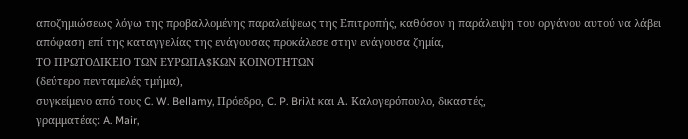αποζημιώσεως λόγω της προβαλλομένης παραλείψεως της Επιτροπής, καθόσον η παράλειψη του οργάνου αυτού να λάβει απόφαση επί της καταγγελίας της ενάγουσας προκάλεσε στην ενάγουσα ζημία,
ΤΟ ΠΡΩΤΟΔΙΚΕΙΟ ΤΩΝ ΕΥΡΩΠΑ$ΚΩΝ ΚΟΙΝΟΤΗΤΩΝ
(δεύτερο πενταμελές τμήμα),
συγκείμενο από τους C. W. Bellamy, Πρόεδρο, C. P. Briλt και Α. Καλογερόπουλο, δικαστές,
γραμματέας: A. Mair,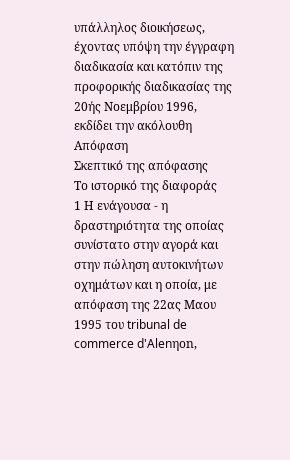υπάλληλος διοικήσεως,
έχοντας υπόψη την έγγραφη διαδικασία και κατόπιν της προφορικής διαδικασίας της 20ής Νοεμβρίου 1996,
εκδίδει την ακόλουθη
Απόφαση
Σκεπτικό της απόφασης
Το ιστορικό της διαφοράς
1 Η ενάγουσα - η δραστηριότητα της οποίας συνίστατο στην αγορά και στην πώληση αυτοκινήτων οχημάτων και η οποία, με απόφαση της 22ας Μαου 1995 του tribunal de commerce d'Alenηon,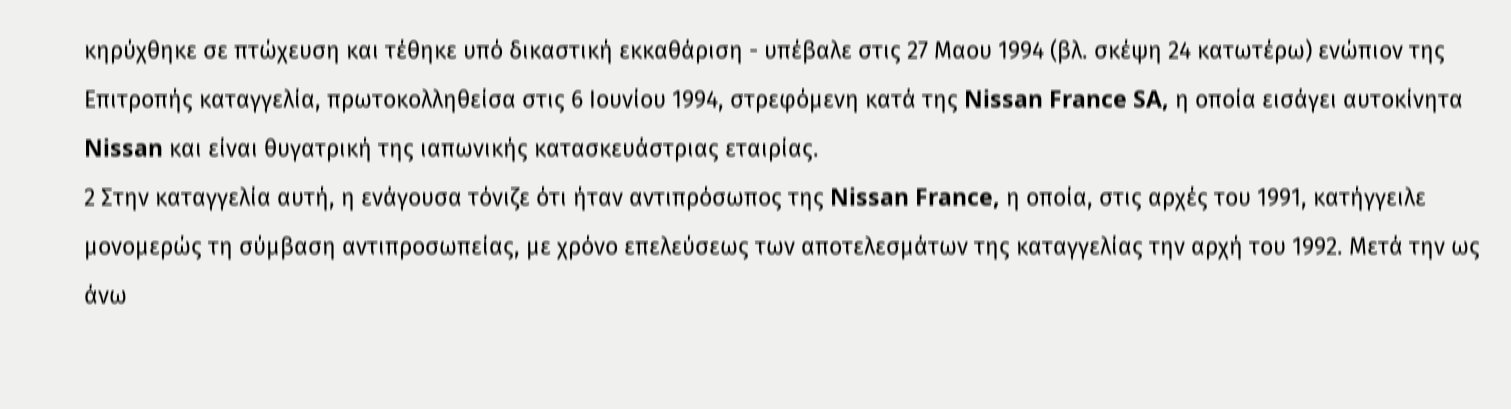κηρύχθηκε σε πτώχευση και τέθηκε υπό δικαστική εκκαθάριση - υπέβαλε στις 27 Μαου 1994 (βλ. σκέψη 24 κατωτέρω) ενώπιον της Επιτροπής καταγγελία, πρωτοκολληθείσα στις 6 Ιουνίου 1994, στρεφόμενη κατά της Nissan France SA, η οποία εισάγει αυτοκίνητα Nissan και είναι θυγατρική της ιαπωνικής κατασκευάστριας εταιρίας.
2 Στην καταγγελία αυτή, η ενάγουσα τόνιζε ότι ήταν αντιπρόσωπος της Nissan France, η οποία, στις αρχές του 1991, κατήγγειλε μονομερώς τη σύμβαση αντιπροσωπείας, με χρόνο επελεύσεως των αποτελεσμάτων της καταγγελίας την αρχή του 1992. Μετά την ως άνω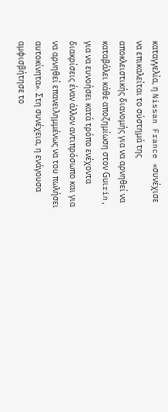καταγγελία, η Nissan France «συνέχισε να επικαλείται το σύστημά της αποκλειστικής διανομής για να αρνηθεί να καταβάλει κάθε αποζημίωση στον Guιrin, για να ευνοήσει κατά τρόπο ενέχοντα διακρίσεις έναν άλλον αντιπρόσωπο και για να αρνηθεί επανειλημμένως να του πωλήσει αυτοκίνητα». Στη συνέχεια, η ενάγουσα αμφισβήτησε το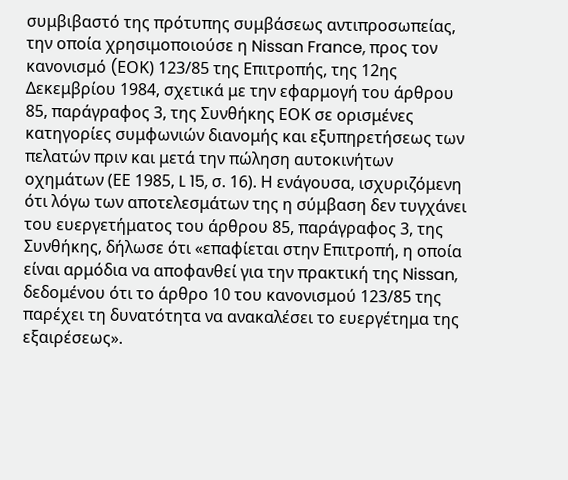συμβιβαστό της πρότυπης συμβάσεως αντιπροσωπείας, την οποία χρησιμοποιούσε η Nissan France, προς τον κανονισμό (EΟΚ) 123/85 της Επιτροπής, της 12ης Δεκεμβρίου 1984, σχετικά με την εφαρμογή του άρθρου 85, παράγραφος 3, της Συνθήκης ΕΟΚ σε ορισμένες κατηγορίες συμφωνιών διανομής και εξυπηρετήσεως των πελατών πριν και μετά την πώληση αυτοκινήτων οχημάτων (ΕΕ 1985, L 15, σ. 16). Η ενάγουσα, ισχυριζόμενη ότι λόγω των αποτελεσμάτων της η σύμβαση δεν τυγχάνει του ευεργετήματος του άρθρου 85, παράγραφος 3, της Συνθήκης, δήλωσε ότι «επαφίεται στην Επιτροπή, η οποία είναι αρμόδια να αποφανθεί για την πρακτική της Nissan, δεδομένου ότι το άρθρο 10 του κανονισμού 123/85 της παρέχει τη δυνατότητα να ανακαλέσει το ευεργέτημα της εξαιρέσεως».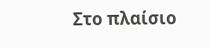Στο πλαίσιο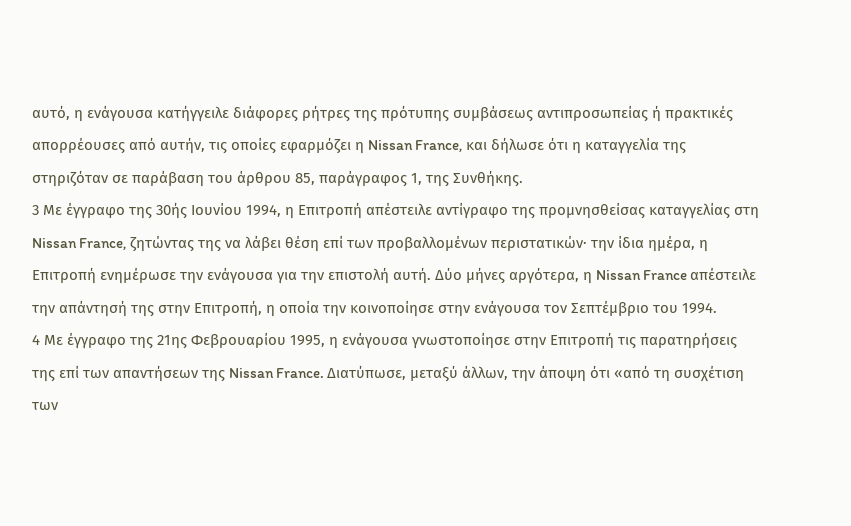αυτό, η ενάγουσα κατήγγειλε διάφορες ρήτρες της πρότυπης συμβάσεως αντιπροσωπείας ή πρακτικές απορρέουσες από αυτήν, τις οποίες εφαρμόζει η Nissan France, και δήλωσε ότι η καταγγελία της στηριζόταν σε παράβαση του άρθρου 85, παράγραφος 1, της Συνθήκης.
3 Με έγγραφο της 30ής Ιουνίου 1994, η Επιτροπή απέστειλε αντίγραφο της προμνησθείσας καταγγελίας στη Nissan France, ζητώντας της να λάβει θέση επί των προβαλλομένων περιστατικών· την ίδια ημέρα, η Επιτροπή ενημέρωσε την ενάγουσα για την επιστολή αυτή. Δύο μήνες αργότερα, η Nissan France απέστειλε την απάντησή της στην Επιτροπή, η οποία την κοινοποίησε στην ενάγουσα τον Σεπτέμβριο του 1994.
4 Με έγγραφο της 21ης Φεβρουαρίου 1995, η ενάγουσα γνωστοποίησε στην Επιτροπή τις παρατηρήσεις της επί των απαντήσεων της Nissan France. Διατύπωσε, μεταξύ άλλων, την άποψη ότι «από τη συσχέτιση των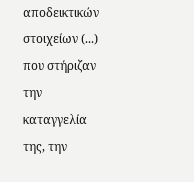αποδεικτικών στοιχείων (...) που στήριζαν την καταγγελία της, την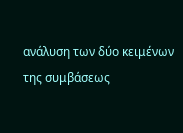ανάλυση των δύο κειμένων της συμβάσεως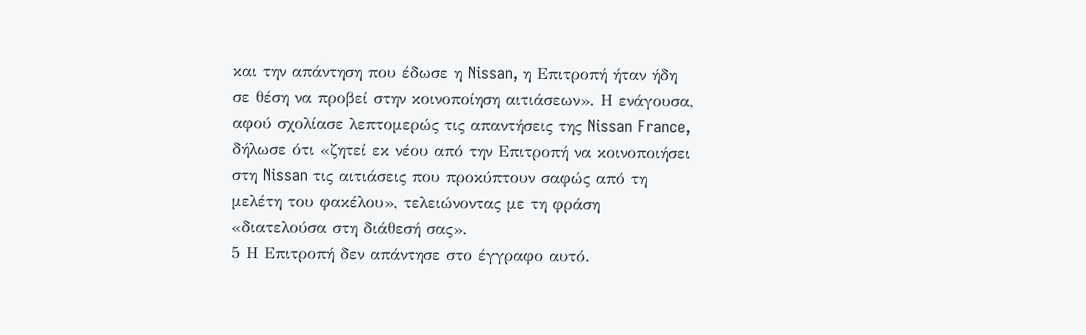και την απάντηση που έδωσε η Nissan, η Επιτροπή ήταν ήδη σε θέση να προβεί στην κοινοποίηση αιτιάσεων». Η ενάγουσα, αφού σχολίασε λεπτομερώς τις απαντήσεις της Nissan France, δήλωσε ότι «ζητεί εκ νέου από την Επιτροπή να κοινοποιήσει στη Nissan τις αιτιάσεις που προκύπτουν σαφώς από τη μελέτη του φακέλου», τελειώνοντας με τη φράση «διατελούσα στη διάθεσή σας».
5 Η Επιτροπή δεν απάντησε στο έγγραφο αυτό.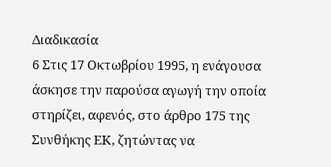Διαδικασία
6 Στις 17 Οκτωβρίου 1995, η ενάγουσα άσκησε την παρούσα αγωγή την οποία στηρίζει, αφενός, στο άρθρο 175 της Συνθήκης ΕΚ, ζητώντας να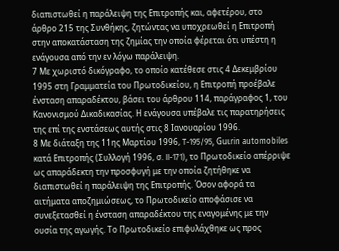διαπιστωθεί η παράλειψη της Επιτροπής και, αφετέρου, στο άρθρο 215 της Συνθήκης, ζητώντας να υποχρεωθεί η Επιτροπή στην αποκατάσταση της ζημίας την οποία φέρεται ότι υπέστη η ενάγουσα από την εν λόγω παράλειψη.
7 Με χωριστό δικόγραφο, το οποίο κατέθεσε στις 4 Δεκεμβρίου 1995 στη Γραμματεία του Πρωτοδικείου, η Επιτροπή προέβαλε ένσταση απαραδέκτου, βάσει του άρθρου 114, παράγραφος 1, του Κανονισμού Δικαδικασίας. Η ενάγουσα υπέβαλε τις παρατηρήσεις της επί της ενστάσεως αυτής στις 8 Ιανουαρίου 1996.
8 Με διάταξη της 11ης Μαρτίου 1996, T-195/95, Guιrin automobiles κατά Επιτροπής (Συλλογή 1996, σ. II-171), το Πρωτοδικείο απέρριψε ως απαράδεκτη την προσφυγή με την οποία ζητήθηκε να διαπιστωθεί η παράλειψη της Επιτροπής. Όσον αφορά τα αιτήματα αποζημιώσεως, το Πρωτοδικείο αποφάσισε να συνεξετασθεί η ένσταση απαραδέκτου της εναγομένης με την ουσία της αγωγής. Το Πρωτοδικείο επιφυλάχθηκε ως προς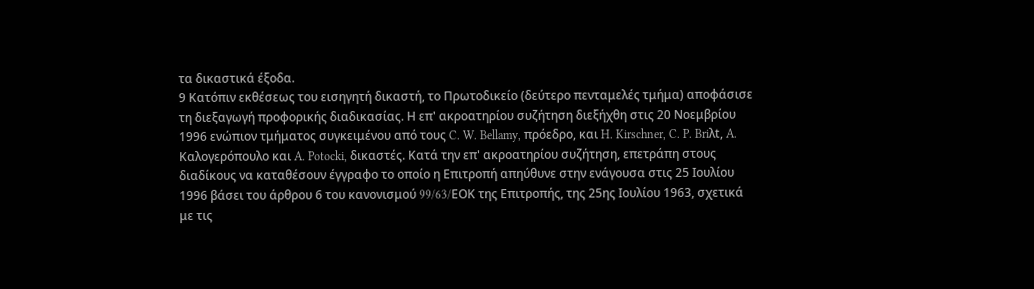τα δικαστικά έξοδα.
9 Κατόπιν εκθέσεως του εισηγητή δικαστή, το Πρωτοδικείο (δεύτερο πενταμελές τμήμα) αποφάσισε τη διεξαγωγή προφορικής διαδικασίας. Η επ' ακροατηρίου συζήτηση διεξήχθη στις 20 Νοεμβρίου 1996 ενώπιον τμήματος συγκειμένου από τους C. W. Bellamy, πρόεδρο, και H. Kirschner, C. P. Briλt, A. Kαλογερόπουλο και A. Potocki, δικαστές. Κατά την επ' ακροατηρίου συζήτηση, επετράπη στους διαδίκους να καταθέσουν έγγραφο το οποίο η Επιτροπή απηύθυνε στην ενάγουσα στις 25 Ιουλίου 1996 βάσει του άρθρου 6 του κανονισμού 99/63/EΟΚ της Επιτροπής, της 25ης Ιουλίου 1963, σχετικά με τις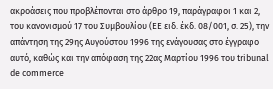ακροάσεις που προβλέπονται στο άρθρο 19, παράγραφοι 1 και 2, του κανονισμού 17 του Συμβουλίου (ΕΕ ειδ. έκδ. 08/001, σ. 25), την απάντηση της 29ης Αυγούστου 1996 της ενάγουσας στο έγγραφο αυτό, καθώς και την απόφαση της 22ας Μαρτίου 1996 του tribunal de commerce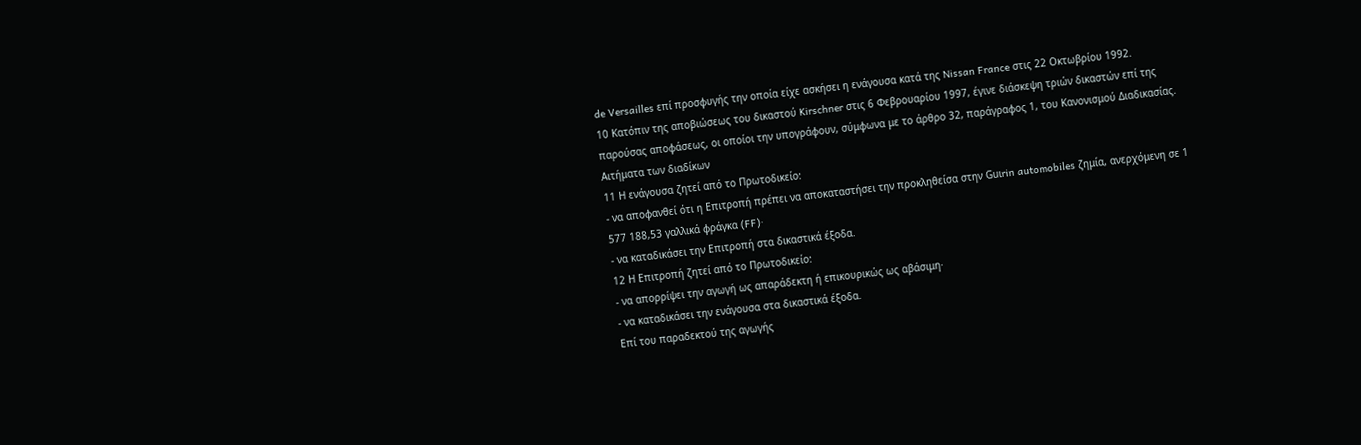de Versailles επί προσφυγής την οποία είχε ασκήσει η ενάγουσα κατά της Nissan France στις 22 Οκτωβρίου 1992.
10 Κατόπιν της αποβιώσεως του δικαστού Kirschner στις 6 Φεβρουαρίου 1997, έγινε διάσκεψη τριών δικαστών επί της παρούσας αποφάσεως, οι οποίοι την υπογράφουν, σύμφωνα με το άρθρο 32, παράγραφος 1, του Κανονισμού Διαδικασίας.
Αιτήματα των διαδίκων
11 Η ενάγουσα ζητεί από το Πρωτοδικείο:
- να αποφανθεί ότι η Επιτροπή πρέπει να αποκαταστήσει την προκληθείσα στην Guιrin automobiles ζημία, ανερχόμενη σε 1 577 188,53 γαλλικά φράγκα (FF)·
- να καταδικάσει την Επιτροπή στα δικαστικά έξοδα.
12 Η Επιτροπή ζητεί από το Πρωτοδικείο:
- να απορρίψει την αγωγή ως απαράδεκτη ή επικουρικώς ως αβάσιμη·
- να καταδικάσει την ενάγουσα στα δικαστικά έξοδα.
Επί του παραδεκτού της αγωγής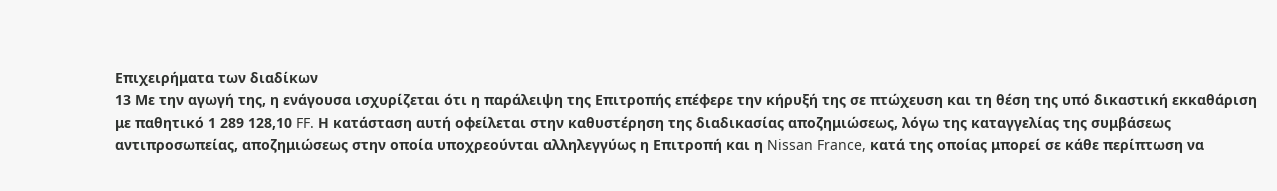Επιχειρήματα των διαδίκων
13 Με την αγωγή της, η ενάγουσα ισχυρίζεται ότι η παράλειψη της Επιτροπής επέφερε την κήρυξή της σε πτώχευση και τη θέση της υπό δικαστική εκκαθάριση με παθητικό 1 289 128,10 FF. Η κατάσταση αυτή οφείλεται στην καθυστέρηση της διαδικασίας αποζημιώσεως, λόγω της καταγγελίας της συμβάσεως αντιπροσωπείας, αποζημιώσεως στην οποία υποχρεούνται αλληλεγγύως η Επιτροπή και η Nissan France, κατά της οποίας μπορεί σε κάθε περίπτωση να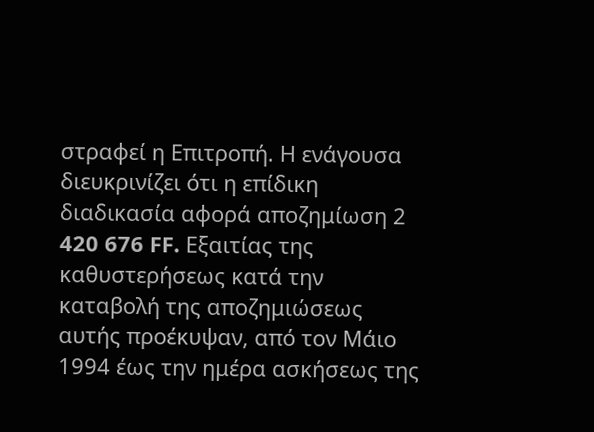στραφεί η Επιτροπή. Η ενάγουσα διευκρινίζει ότι η επίδικη διαδικασία αφορά αποζημίωση 2 420 676 FF. Εξαιτίας της καθυστερήσεως κατά την καταβολή της αποζημιώσεως αυτής προέκυψαν, από τον Μάιο 1994 έως την ημέρα ασκήσεως της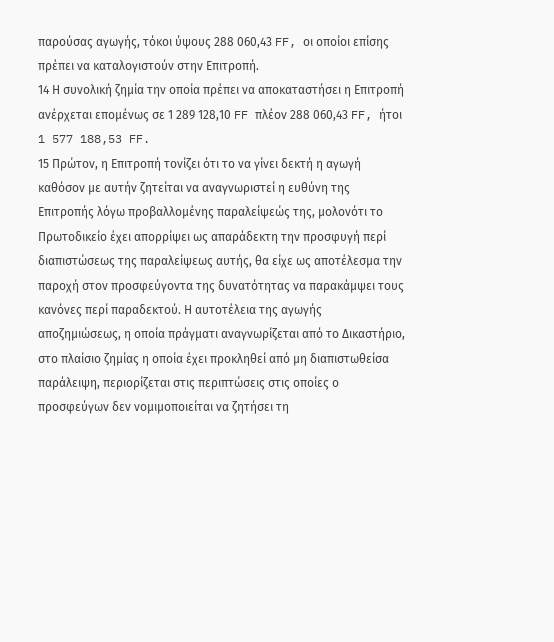παρούσας αγωγής, τόκοι ύψους 288 060,43 FF, οι οποίοι επίσης πρέπει να καταλογιστούν στην Επιτροπή.
14 Η συνολική ζημία την οποία πρέπει να αποκαταστήσει η Επιτροπή ανέρχεται επομένως σε 1 289 128,10 FF πλέον 288 060,43 FF, ήτοι 1 577 188,53 FF.
15 Πρώτον, η Επιτροπή τονίζει ότι το να γίνει δεκτή η αγωγή καθόσον με αυτήν ζητείται να αναγνωριστεί η ευθύνη της Επιτροπής λόγω προβαλλομένης παραλείψεώς της, μολονότι το Πρωτοδικείο έχει απορρίψει ως απαράδεκτη την προσφυγή περί διαπιστώσεως της παραλείψεως αυτής, θα είχε ως αποτέλεσμα την παροχή στον προσφεύγοντα της δυνατότητας να παρακάμψει τους κανόνες περί παραδεκτού. Η αυτοτέλεια της αγωγής αποζημιώσεως, η οποία πράγματι αναγνωρίζεται από το Δικαστήριο, στο πλαίσιο ζημίας η οποία έχει προκληθεί από μη διαπιστωθείσα παράλειψη, περιορίζεται στις περιπτώσεις στις οποίες ο προσφεύγων δεν νομιμοποιείται να ζητήσει τη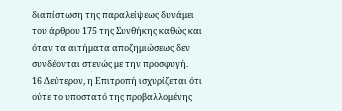διαπίστωση της παραλείψεως δυνάμει του άρθρου 175 της Συνθήκης καθώς και όταν τα αιτήματα αποζημιώσεως δεν συνδέονται στενώς με την προσφυγή.
16 Δεύτερον, η Επιτροπή ισχυρίζεται ότι ούτε το υποστατό της προβαλλομένης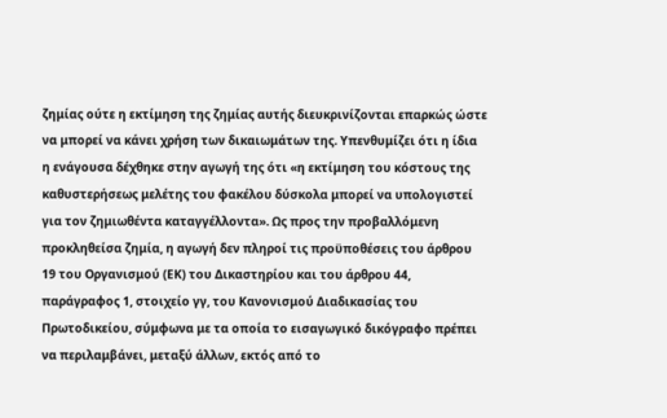ζημίας ούτε η εκτίμηση της ζημίας αυτής διευκρινίζονται επαρκώς ώστε να μπορεί να κάνει χρήση των δικαιωμάτων της. Υπενθυμίζει ότι η ίδια η ενάγουσα δέχθηκε στην αγωγή της ότι «η εκτίμηση του κόστους της καθυστερήσεως μελέτης του φακέλου δύσκολα μπορεί να υπολογιστεί για τον ζημιωθέντα καταγγέλλοντα». Ως προς την προβαλλόμενη προκληθείσα ζημία, η αγωγή δεν πληροί τις προϋποθέσεις του άρθρου 19 του Οργανισμού (ΕΚ) του Δικαστηρίου και του άρθρου 44, παράγραφος 1, στοιχείο γγ, του Κανονισμού Διαδικασίας του Πρωτοδικείου, σύμφωνα με τα οποία το εισαγωγικό δικόγραφο πρέπει να περιλαμβάνει, μεταξύ άλλων, εκτός από το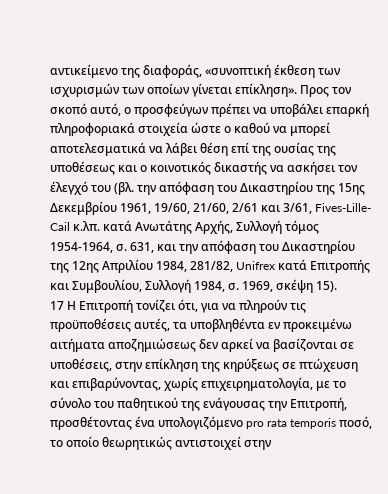αντικείμενο της διαφοράς, «συνοπτική έκθεση των ισχυρισμών των οποίων γίνεται επίκληση». Προς τον σκοπό αυτό, ο προσφεύγων πρέπει να υποβάλει επαρκή πληροφοριακά στοιχεία ώστε ο καθού να μπορεί αποτελεσματικά να λάβει θέση επί της ουσίας της υποθέσεως και ο κοινοτικός δικαστής να ασκήσει τον έλεγχό του (βλ. την απόφαση του Δικαστηρίου της 15ης Δεκεμβρίου 1961, 19/60, 21/60, 2/61 και 3/61, Fives-Lille-Cail κ.λπ. κατά Ανωτάτης Αρχής, Συλλογή τόμος 1954-1964, σ. 631, και την απόφαση του Δικαστηρίου της 12ης Απριλίου 1984, 281/82, Unifrex κατά Επιτροπής και Συμβουλίου, Συλλογή 1984, σ. 1969, σκέψη 15).
17 Η Επιτροπή τονίζει ότι, για να πληρούν τις προϋποθέσεις αυτές, τα υποβληθέντα εν προκειμένω αιτήματα αποζημιώσεως δεν αρκεί να βασίζονται σε υποθέσεις, στην επίκληση της κηρύξεως σε πτώχευση και επιβαρύνοντας, χωρίς επιχειρηματολογία, με το σύνολο του παθητικού της ενάγουσας την Επιτροπή, προσθέτοντας ένα υπολογιζόμενο pro rata temporis ποσό, το οποίο θεωρητικώς αντιστοιχεί στην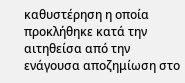καθυστέρηση η οποία προκλήθηκε κατά την αιτηθείσα από την ενάγουσα αποζημίωση στο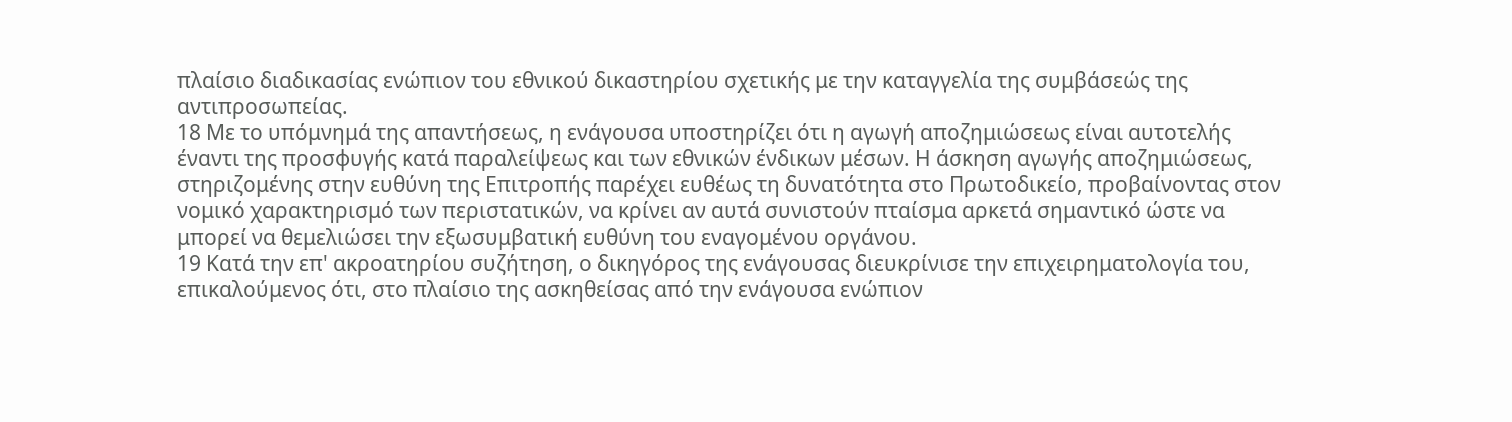πλαίσιο διαδικασίας ενώπιον του εθνικού δικαστηρίου σχετικής με την καταγγελία της συμβάσεώς της αντιπροσωπείας.
18 Με το υπόμνημά της απαντήσεως, η ενάγουσα υποστηρίζει ότι η αγωγή αποζημιώσεως είναι αυτοτελής έναντι της προσφυγής κατά παραλείψεως και των εθνικών ένδικων μέσων. Η άσκηση αγωγής αποζημιώσεως, στηριζομένης στην ευθύνη της Επιτροπής παρέχει ευθέως τη δυνατότητα στο Πρωτοδικείο, προβαίνοντας στον νομικό χαρακτηρισμό των περιστατικών, να κρίνει αν αυτά συνιστούν πταίσμα αρκετά σημαντικό ώστε να μπορεί να θεμελιώσει την εξωσυμβατική ευθύνη του εναγομένου οργάνου.
19 Κατά την επ' ακροατηρίου συζήτηση, ο δικηγόρος της ενάγουσας διευκρίνισε την επιχειρηματολογία του, επικαλούμενος ότι, στο πλαίσιο της ασκηθείσας από την ενάγουσα ενώπιον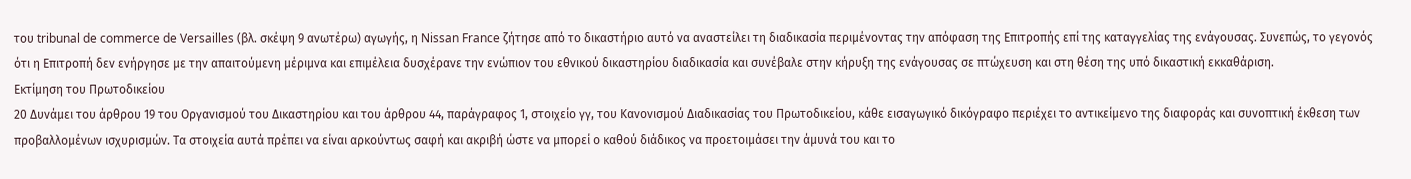του tribunal de commerce de Versailles (βλ. σκέψη 9 ανωτέρω) αγωγής, η Nissan France ζήτησε από το δικαστήριο αυτό να αναστείλει τη διαδικασία περιμένοντας την απόφαση της Επιτροπής επί της καταγγελίας της ενάγουσας. Συνεπώς, το γεγονός ότι η Επιτροπή δεν ενήργησε με την απαιτούμενη μέριμνα και επιμέλεια δυσχέρανε την ενώπιον του εθνικού δικαστηρίου διαδικασία και συνέβαλε στην κήρυξη της ενάγουσας σε πτώχευση και στη θέση της υπό δικαστική εκκαθάριση.
Εκτίμηση του Πρωτοδικείου
20 Δυνάμει του άρθρου 19 του Οργανισμού του Δικαστηρίου και του άρθρου 44, παράγραφος 1, στοιχείο γγ, του Κανονισμού Διαδικασίας του Πρωτοδικείου, κάθε εισαγωγικό δικόγραφο περιέχει το αντικείμενο της διαφοράς και συνοπτική έκθεση των προβαλλομένων ισχυρισμών. Τα στοιχεία αυτά πρέπει να είναι αρκούντως σαφή και ακριβή ώστε να μπορεί ο καθού διάδικος να προετοιμάσει την άμυνά του και το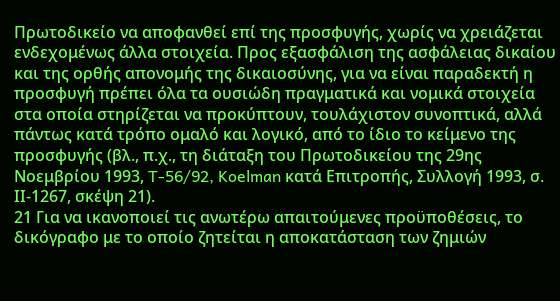Πρωτοδικείο να αποφανθεί επί της προσφυγής, χωρίς να χρειάζεται ενδεχομένως άλλα στοιχεία. Προς εξασφάλιση της ασφάλειας δικαίου και της ορθής απονομής της δικαιοσύνης, για να είναι παραδεκτή η προσφυγή πρέπει όλα τα ουσιώδη πραγματικά και νομικά στοιχεία στα οποία στηρίζεται να προκύπτουν, τουλάχιστον συνοπτικά, αλλά πάντως κατά τρόπο ομαλό και λογικό, από το ίδιο το κείμενο της προσφυγής (βλ., π.χ., τη διάταξη του Πρωτοδικείου της 29ης Νοεμβρίου 1993, T-56/92, Koelman κατά Επιτροπής, Συλλογή 1993, σ. IΙ-1267, σκέψη 21).
21 Για να ικανοποιεί τις ανωτέρω απαιτούμενες προϋποθέσεις, το δικόγραφο με το οποίο ζητείται η αποκατάσταση των ζημιών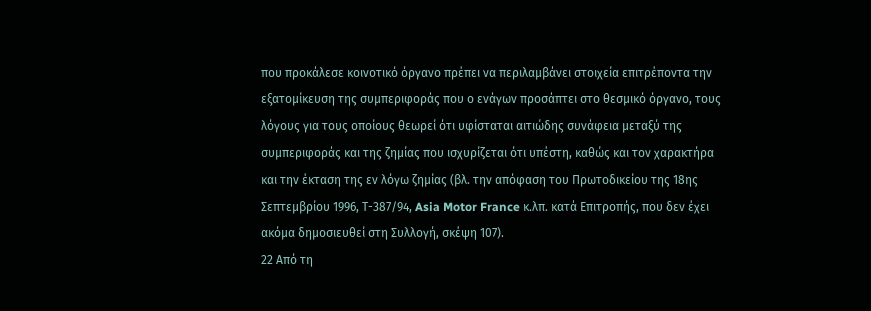που προκάλεσε κοινοτικό όργανο πρέπει να περιλαμβάνει στοιχεία επιτρέποντα την εξατομίκευση της συμπεριφοράς που ο ενάγων προσάπτει στο θεσμικό όργανο, τους λόγους για τους οποίους θεωρεί ότι υφίσταται αιτιώδης συνάφεια μεταξύ της συμπεριφοράς και της ζημίας που ισχυρίζεται ότι υπέστη, καθώς και τον χαρακτήρα και την έκταση της εν λόγω ζημίας (βλ. την απόφαση του Πρωτοδικείου της 18ης Σεπτεμβρίου 1996, Τ-387/94, Asia Motor France κ.λπ. κατά Επιτροπής, που δεν έχει ακόμα δημοσιευθεί στη Συλλογή, σκέψη 107).
22 Από τη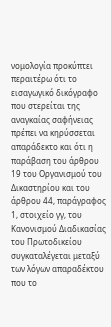νομολογία προκύπτει περαιτέρω ότι το εισαγωγικό δικόγραφο που στερείται της αναγκαίας σαφήνειας πρέπει να κηρύσσεται απαράδεκτο και ότι η παράβαση του άρθρου 19 του Οργανισμού του Δικαστηρίου και του άρθρου 44, παράγραφος 1, στοιχείο γγ, του Κανονισμού Διαδικασίας του Πρωτοδικείου συγκαταλέγεται μεταξύ των λόγων απαραδέκτου που το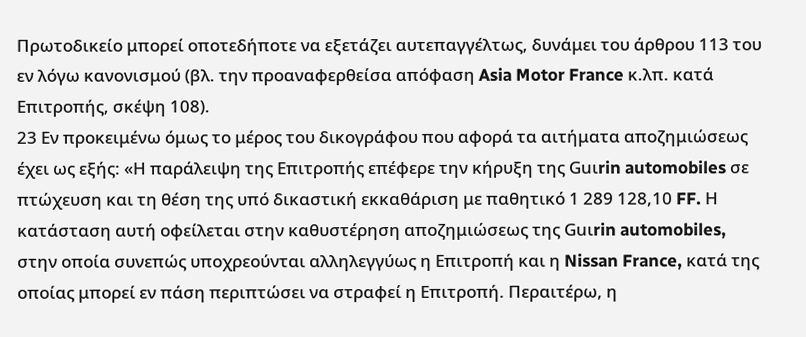Πρωτοδικείο μπορεί οποτεδήποτε να εξετάζει αυτεπαγγέλτως, δυνάμει του άρθρου 113 του εν λόγω κανονισμού (βλ. την προαναφερθείσα απόφαση Asia Motor France κ.λπ. κατά Επιτροπής, σκέψη 108).
23 Εν προκειμένω όμως το μέρος του δικογράφου που αφορά τα αιτήματα αποζημιώσεως έχει ως εξής: «Η παράλειψη της Επιτροπής επέφερε την κήρυξη της Guιrin automobiles σε πτώχευση και τη θέση της υπό δικαστική εκκαθάριση με παθητικό 1 289 128,10 FF. Η κατάσταση αυτή οφείλεται στην καθυστέρηση αποζημιώσεως της Guιrin automobiles, στην οποία συνεπώς υποχρεούνται αλληλεγγύως η Επιτροπή και η Nissan France, κατά της οποίας μπορεί εν πάση περιπτώσει να στραφεί η Επιτροπή. Περαιτέρω, η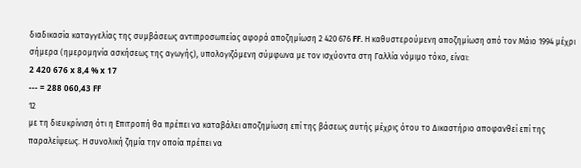διαδικασία καταγγελίας της συμβάσεως αντιπροσωπείας αφορά αποζημίωση 2 420 676 FF. Η καθυστερούμενη αποζημίωση από τον Μάιο 1994 μέχρι σήμερα (ημερομηνία ασκήσεως της αγωγής), υπολογιζόμενη σύμφωνα με τον ισχύοντα στη Γαλλία νόμιμο τόκο, είναι:
2 420 676 x 8,4 % x 17
--- = 288 060,43 FF
12
με τη διευκρίνιση ότι η Επιτροπή θα πρέπει να καταβάλει αποζημίωση επί της βάσεως αυτής μέχρις ότου το Δικαστήριο αποφανθεί επί της παραλείψεως. Η συνολική ζημία την οποία πρέπει να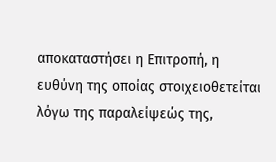αποκαταστήσει η Επιτροπή, η ευθύνη της οποίας στοιχειοθετείται λόγω της παραλείψεώς της,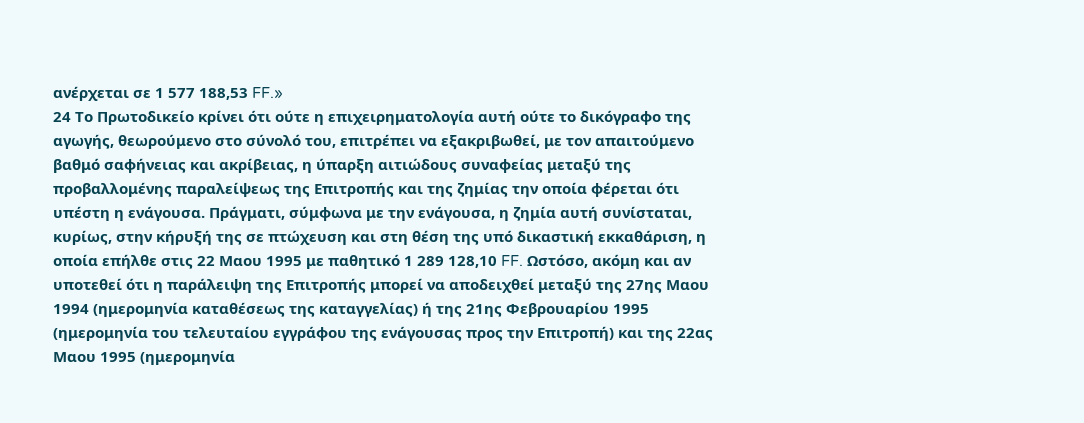ανέρχεται σε 1 577 188,53 FF.»
24 Το Πρωτοδικείο κρίνει ότι ούτε η επιχειρηματολογία αυτή ούτε το δικόγραφο της αγωγής, θεωρούμενο στο σύνολό του, επιτρέπει να εξακριβωθεί, με τον απαιτούμενο βαθμό σαφήνειας και ακρίβειας, η ύπαρξη αιτιώδους συναφείας μεταξύ της προβαλλομένης παραλείψεως της Επιτροπής και της ζημίας την οποία φέρεται ότι υπέστη η ενάγουσα. Πράγματι, σύμφωνα με την ενάγουσα, η ζημία αυτή συνίσταται, κυρίως, στην κήρυξή της σε πτώχευση και στη θέση της υπό δικαστική εκκαθάριση, η οποία επήλθε στις 22 Μαου 1995 με παθητικό 1 289 128,10 FF. Ωστόσο, ακόμη και αν υποτεθεί ότι η παράλειψη της Επιτροπής μπορεί να αποδειχθεί μεταξύ της 27ης Μαου 1994 (ημερομηνία καταθέσεως της καταγγελίας) ή της 21ης Φεβρουαρίου 1995 (ημερομηνία του τελευταίου εγγράφου της ενάγουσας προς την Επιτροπή) και της 22ας Μαου 1995 (ημερομηνία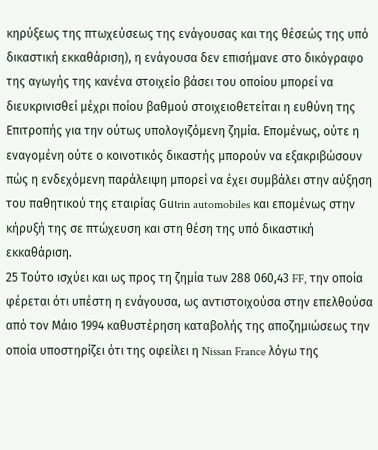κηρύξεως της πτωχεύσεως της ενάγουσας και της θέσεώς της υπό δικαστική εκκαθάριση), η ενάγουσα δεν επισήμανε στο δικόγραφο της αγωγής της κανένα στοιχείο βάσει του οποίου μπορεί να διευκρινισθεί μέχρι ποίου βαθμού στοιχειοθετείται η ευθύνη της Επιτροπής για την ούτως υπολογιζόμενη ζημία. Επομένως, ούτε η εναγομένη ούτε ο κοινοτικός δικαστής μπορούν να εξακριβώσουν πώς η ενδεχόμενη παράλειψη μπορεί να έχει συμβάλει στην αύξηση του παθητικού της εταιρίας Guιrin automobiles και επομένως στην κήρυξή της σε πτώχευση και στη θέση της υπό δικαστική εκκαθάριση.
25 Τούτο ισχύει και ως προς τη ζημία των 288 060,43 FF, την οποία φέρεται ότι υπέστη η ενάγουσα, ως αντιστοιχούσα στην επελθούσα από τον Μάιο 1994 καθυστέρηση καταβολής της αποζημιώσεως την οποία υποστηρίζει ότι της οφείλει η Nissan France λόγω της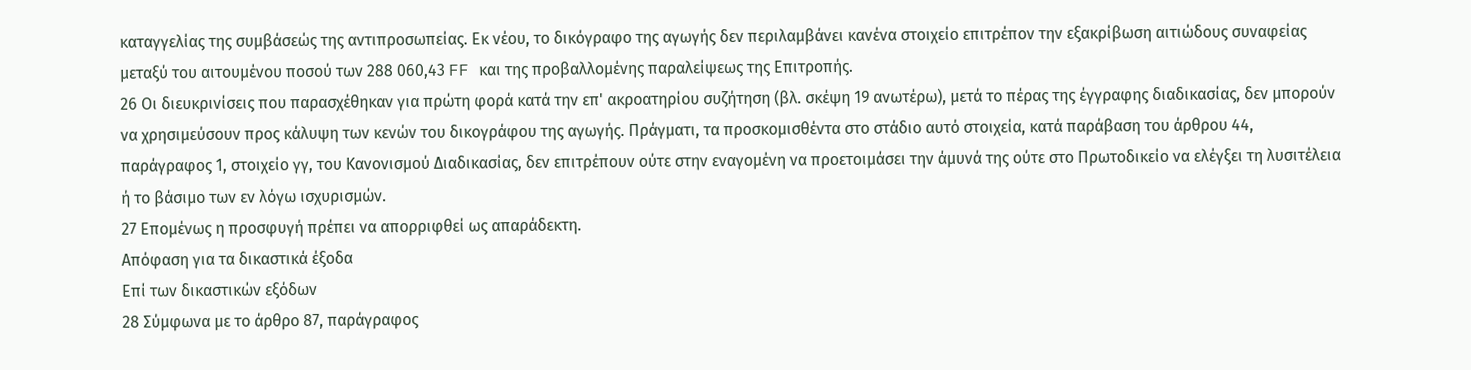καταγγελίας της συμβάσεώς της αντιπροσωπείας. Εκ νέου, το δικόγραφο της αγωγής δεν περιλαμβάνει κανένα στοιχείο επιτρέπον την εξακρίβωση αιτιώδους συναφείας μεταξύ του αιτουμένου ποσού των 288 060,43 FF και της προβαλλομένης παραλείψεως της Επιτροπής.
26 Οι διευκρινίσεις που παρασχέθηκαν για πρώτη φορά κατά την επ' ακροατηρίου συζήτηση (βλ. σκέψη 19 ανωτέρω), μετά το πέρας της έγγραφης διαδικασίας, δεν μπορούν να χρησιμεύσουν προς κάλυψη των κενών του δικογράφου της αγωγής. Πράγματι, τα προσκομισθέντα στο στάδιο αυτό στοιχεία, κατά παράβαση του άρθρου 44, παράγραφος 1, στοιχείο γγ, του Κανονισμού Διαδικασίας, δεν επιτρέπουν ούτε στην εναγομένη να προετοιμάσει την άμυνά της ούτε στο Πρωτοδικείο να ελέγξει τη λυσιτέλεια ή το βάσιμο των εν λόγω ισχυρισμών.
27 Επομένως η προσφυγή πρέπει να απορριφθεί ως απαράδεκτη.
Απόφαση για τα δικαστικά έξοδα
Επί των δικαστικών εξόδων
28 Σύμφωνα με το άρθρο 87, παράγραφος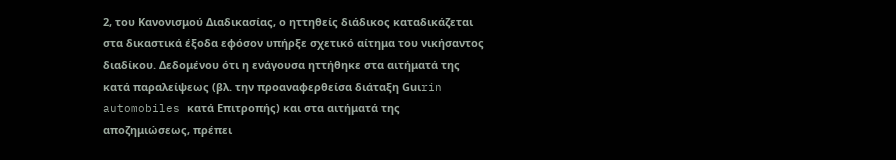2, του Κανονισμού Διαδικασίας, ο ηττηθείς διάδικος καταδικάζεται στα δικαστικά έξοδα εφόσον υπήρξε σχετικό αίτημα του νικήσαντος διαδίκου. Δεδομένου ότι η ενάγουσα ηττήθηκε στα αιτήματά της κατά παραλείψεως (βλ. την προαναφερθείσα διάταξη Guιrin automobiles κατά Επιτροπής) και στα αιτήματά της αποζημιώσεως, πρέπει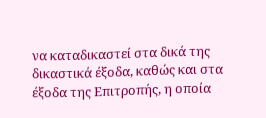να καταδικαστεί στα δικά της δικαστικά έξοδα, καθώς και στα έξοδα της Επιτροπής, η οποία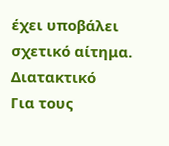έχει υποβάλει σχετικό αίτημα.
Διατακτικό
Για τους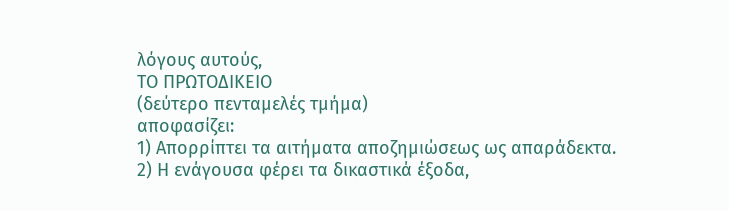λόγους αυτούς,
ΤΟ ΠΡΩΤΟΔΙΚΕΙΟ
(δεύτερο πενταμελές τμήμα)
αποφασίζει:
1) Απορρίπτει τα αιτήματα αποζημιώσεως ως απαράδεκτα.
2) Η ενάγουσα φέρει τα δικαστικά έξοδα,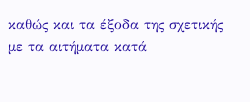καθώς και τα έξοδα της σχετικής με τα αιτήματα κατά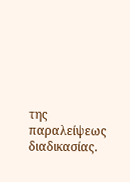της παραλείψεως διαδικασίας.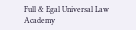Full & Egal Universal Law Academy